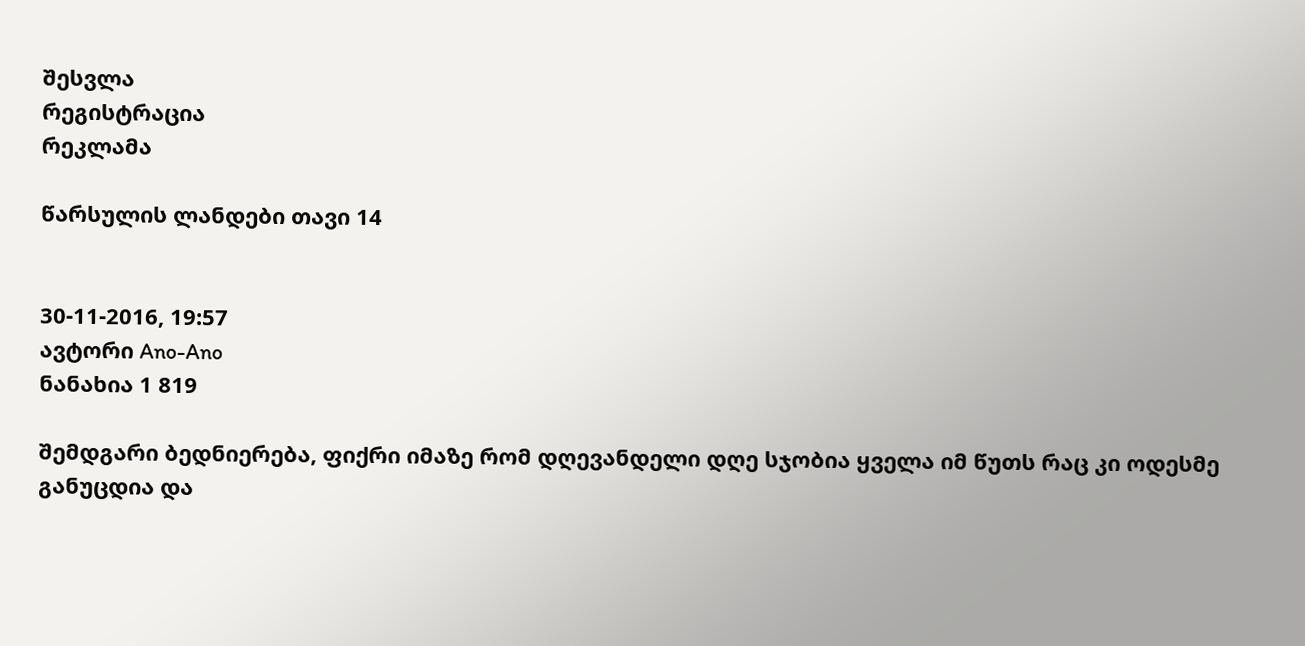შესვლა
რეგისტრაცია
რეკლამა

წარსულის ლანდები თავი 14


30-11-2016, 19:57
ავტორი Ano-Ano
ნანახია 1 819

შემდგარი ბედნიერება, ფიქრი იმაზე რომ დღევანდელი დღე სჯობია ყველა იმ წუთს რაც კი ოდესმე განუცდია და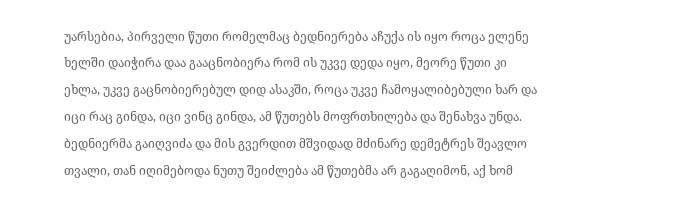უარსებია, პირველი წუთი რომელმაც ბედნიერება აჩუქა ის იყო როცა ელენე ხელში დაიჭირა დაა გააცნობიერა რომ ის უკვე დედა იყო, მეორე წუთი კი ეხლა, უკვე გაცნობიერებულ დიდ ასაკში, როცა უკვე ჩამოყალიბებული ხარ და იცი რაც გინდა, იცი ვინც გინდა, ამ წუთებს მოფრთხილება და შენახვა უნდა. ბედნიერმა გაიღვიძა და მის გვერდით მშვიდად მძინარე დემეტრეს შეავლო თვალი, თან იღიმებოდა ნუთუ შეიძლება ამ წუთებმა არ გაგაღიმონ, აქ ხომ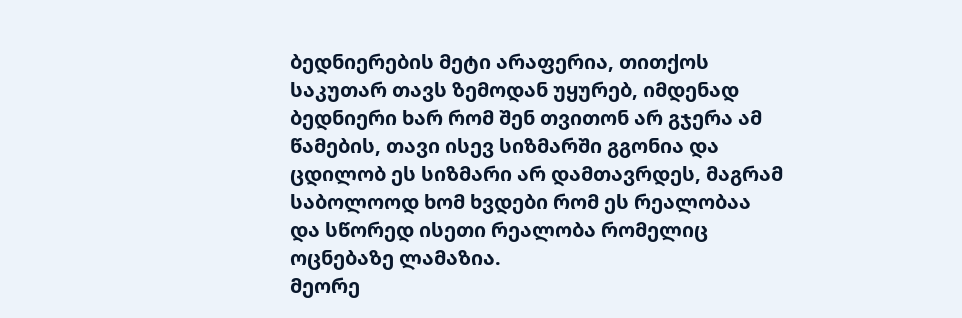ბედნიერების მეტი არაფერია, თითქოს საკუთარ თავს ზემოდან უყურებ, იმდენად ბედნიერი ხარ რომ შენ თვითონ არ გჯერა ამ წამების, თავი ისევ სიზმარში გგონია და ცდილობ ეს სიზმარი არ დამთავრდეს, მაგრამ საბოლოოდ ხომ ხვდები რომ ეს რეალობაა და სწორედ ისეთი რეალობა რომელიც ოცნებაზე ლამაზია.
მეორე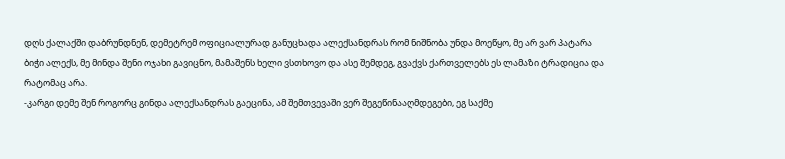დღს ქალაქში დაბრუნდნენ, დემეტრემ ოფიციალურად განუცხადა ალექსანდრას რომ ნიშნობა უნდა მოეწყო, მე არ ვარ პატარა ბიჭი ალექს, მე მინდა შენი ოჯახი გავიცნო, მამაშენს ხელი ვსთხოვო და ასე შემდეგ, გვაქვს ქართველებს ეს ლამაზი ტრადიცია და რატომაც არა.
-კარგი დემე შენ როგორც გინდა ალექსანდრას გაეცინა, ამ შემთვევაში ვერ შეგეწინააღმდეგები, ეგ საქმე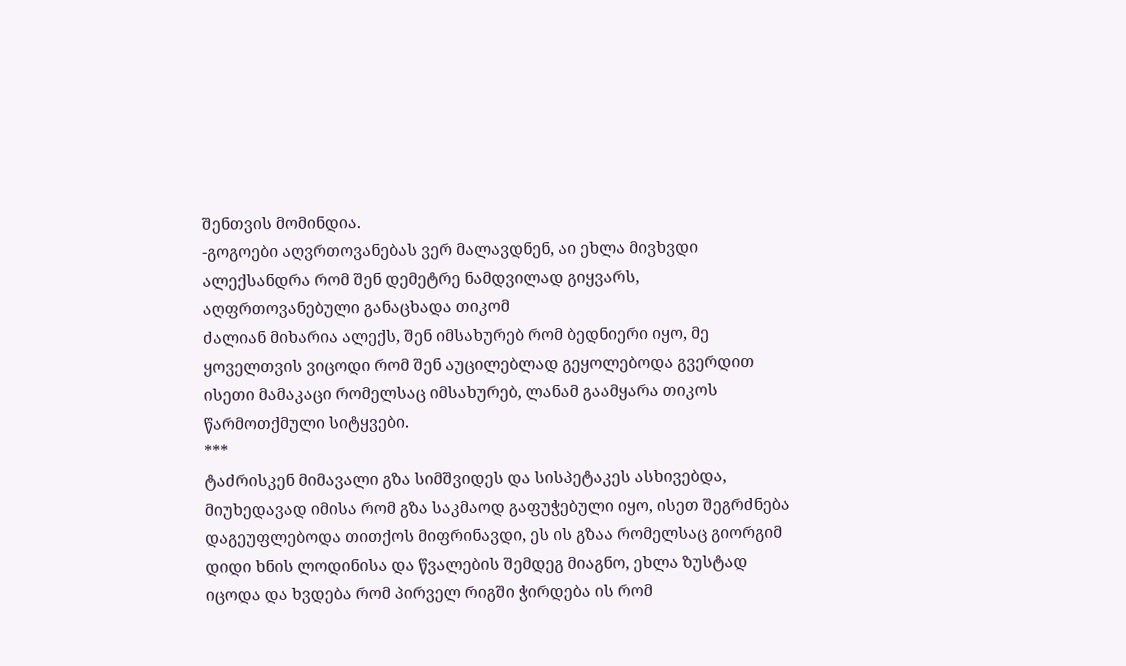შენთვის მომინდია.
-გოგოები აღვრთოვანებას ვერ მალავდნენ, აი ეხლა მივხვდი ალექსანდრა რომ შენ დემეტრე ნამდვილად გიყვარს, აღფრთოვანებული განაცხადა თიკომ
ძალიან მიხარია ალექს, შენ იმსახურებ რომ ბედნიერი იყო, მე ყოველთვის ვიცოდი რომ შენ აუცილებლად გეყოლებოდა გვერდით ისეთი მამაკაცი რომელსაც იმსახურებ, ლანამ გაამყარა თიკოს წარმოთქმული სიტყვები.
***
ტაძრისკენ მიმავალი გზა სიმშვიდეს და სისპეტაკეს ასხივებდა, მიუხედავად იმისა რომ გზა საკმაოდ გაფუჭებული იყო, ისეთ შეგრძნება დაგეუფლებოდა თითქოს მიფრინავდი, ეს ის გზაა რომელსაც გიორგიმ დიდი ხნის ლოდინისა და წვალების შემდეგ მიაგნო, ეხლა ზუსტად იცოდა და ხვდება რომ პირველ რიგში ჭირდება ის რომ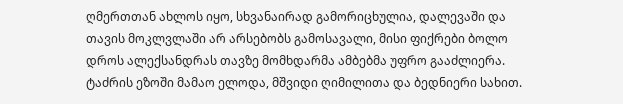ღმერთთან ახლოს იყო, სხვანაირად გამორიცხულია, დალევაში და თავის მოკლვლაში არ არსებობს გამოსავალი, მისი ფიქრები ბოლო დროს ალექსანდრას თავზე მომხდარმა ამბებმა უფრო გააძლიერა.
ტაძრის ეზოში მამაო ელოდა, მშვიდი ღიმილითა და ბედნიერი სახით.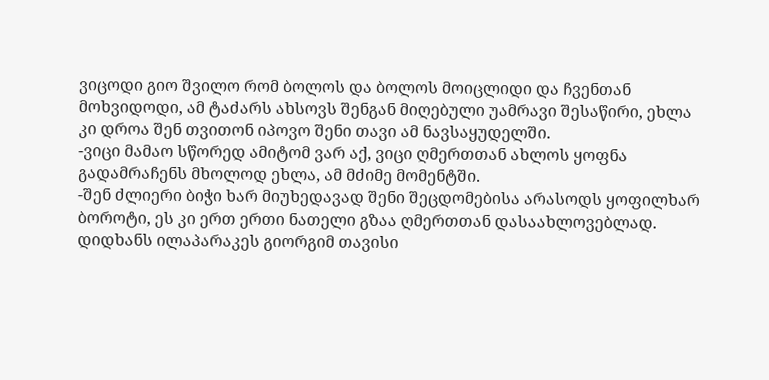ვიცოდი გიო შვილო რომ ბოლოს და ბოლოს მოიცლიდი და ჩვენთან მოხვიდოდი, ამ ტაძარს ახსოვს შენგან მიღებული უამრავი შესაწირი, ეხლა კი დროა შენ თვითონ იპოვო შენი თავი ამ ნავსაყუდელში.
-ვიცი მამაო სწორედ ამიტომ ვარ აქ, ვიცი ღმერთთან ახლოს ყოფნა გადამრაჩენს მხოლოდ ეხლა, ამ მძიმე მომენტში.
-შენ ძლიერი ბიჭი ხარ მიუხედავად შენი შეცდომებისა არასოდს ყოფილხარ ბოროტი, ეს კი ერთ ერთი ნათელი გზაა ღმერთთან დასაახლოვებლად.
დიდხანს ილაპარაკეს გიორგიმ თავისი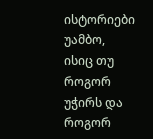ისტორიები უამბო, ისიც თუ როგორ უჭირს და როგორ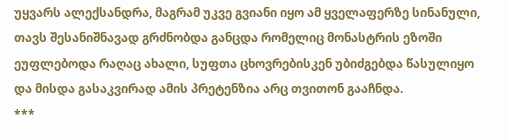უყვარს ალექსანდრა, მაგრამ უკვე გვიანი იყო ამ ყველაფერზე სინანული, თავს შესანიშნავად გრძნობდა განცდა რომელიც მონასტრის ეზოში ეუფლებოდა რაღაც ახალი, სუფთა ცხოვრებისკენ უბიძგებდა წასულიყო და მისდა გასაკვირად ამის პრეტენზია არც თვითონ გააჩნდა.
***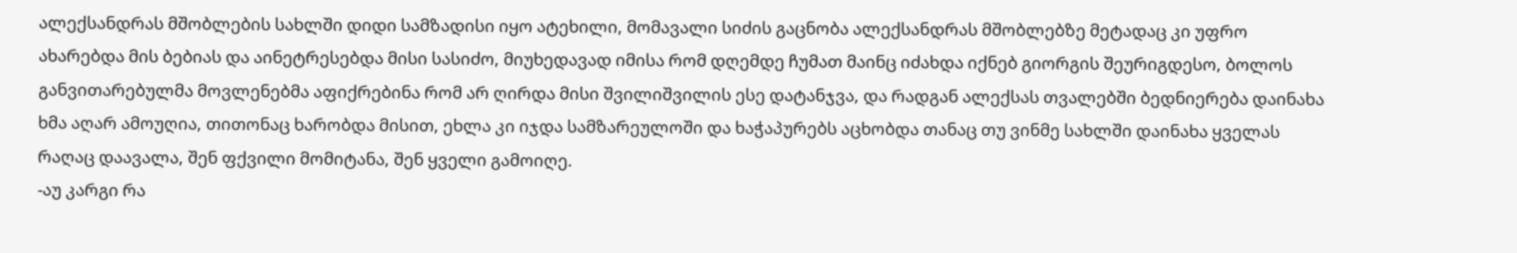ალექსანდრას მშობლების სახლში დიდი სამზადისი იყო ატეხილი, მომავალი სიძის გაცნობა ალექსანდრას მშობლებზე მეტადაც კი უფრო ახარებდა მის ბებიას და აინეტრესებდა მისი სასიძო, მიუხედავად იმისა რომ დღემდე ჩუმათ მაინც იძახდა იქნებ გიორგის შეურიგდესო, ბოლოს განვითარებულმა მოვლენებმა აფიქრებინა რომ არ ღირდა მისი შვილიშვილის ესე დატანჯვა, და რადგან ალექსას თვალებში ბედნიერება დაინახა ხმა აღარ ამოუღია, თითონაც ხარობდა მისით, ეხლა კი იჯდა სამზარეულოში და ხაჭაპურებს აცხობდა თანაც თუ ვინმე სახლში დაინახა ყველას რაღაც დაავალა, შენ ფქვილი მომიტანა, შენ ყველი გამოიღე.
-აუ კარგი რა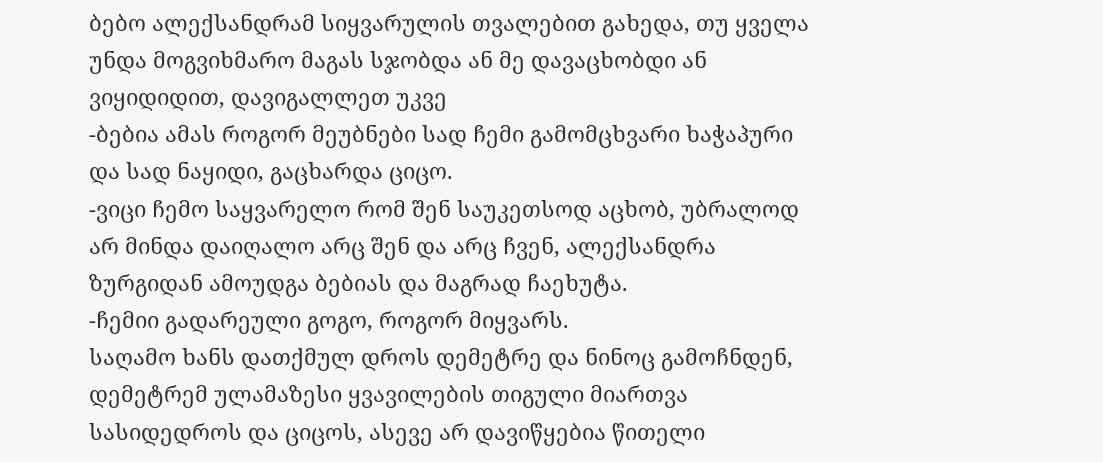ბებო ალექსანდრამ სიყვარულის თვალებით გახედა, თუ ყველა უნდა მოგვიხმარო მაგას სჯობდა ან მე დავაცხობდი ან ვიყიდიდით, დავიგალლეთ უკვე
-ბებია ამას როგორ მეუბნები სად ჩემი გამომცხვარი ხაჭაპური და სად ნაყიდი, გაცხარდა ციცო.
-ვიცი ჩემო საყვარელო რომ შენ საუკეთსოდ აცხობ, უბრალოდ არ მინდა დაიღალო არც შენ და არც ჩვენ, ალექსანდრა ზურგიდან ამოუდგა ბებიას და მაგრად ჩაეხუტა.
-ჩემიი გადარეული გოგო, როგორ მიყვარს.
საღამო ხანს დათქმულ დროს დემეტრე და ნინოც გამოჩნდენ, დემეტრემ ულამაზესი ყვავილების თიგული მიართვა სასიდედროს და ციცოს, ასევე არ დავიწყებია წითელი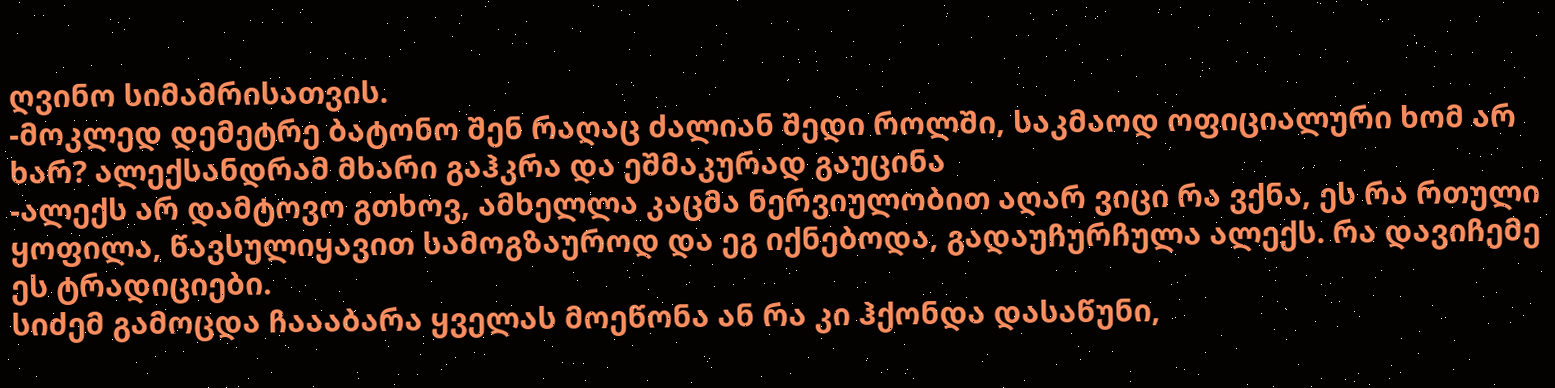ღვინო სიმამრისათვის.
-მოკლედ დემეტრე ბატონო შენ რაღაც ძალიან შედი როლში, საკმაოდ ოფიციალური ხომ არ ხარ? ალექსანდრამ მხარი გაჰკრა და ეშმაკურად გაუცინა
-ალექს არ დამტოვო გთხოვ, ამხელლა კაცმა ნერვიულობით აღარ ვიცი რა ვქნა, ეს რა რთული ყოფილა, წავსულიყავით სამოგზაუროდ და ეგ იქნებოდა, გადაუჩურჩულა ალექს. რა დავიჩემე ეს ტრადიციები.
სიძემ გამოცდა ჩაააბარა ყველას მოეწონა ან რა კი ჰქონდა დასაწუნი,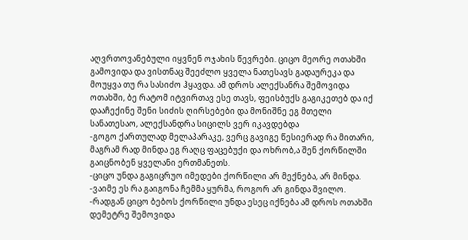აღვრთოვანებული იყვნენ ოჯახის წევრები. ციცო მეორე ოთახში გამოვიდა და ვისთნაც შეეძლო ყველა ნათესავს გადაურეკა და მოუყვა თუ რა სასიძო ჰყავდა. ამ დროს ალექსანრა შემოვიდა ოთახში, ბე რატომ იტვირთავ ესე თავს, ფეისბუქს გაგიკეთებ და იქ დააჩექინე შენი სიძის ღირსებები და მონიშნე ეგ მთელი სანათესაო, ალექსანდრა სიცილს ვერ იკავდებდა
-გოგო ქართულად მელაპარაკე, ვერც გავიგე წესიერად რა მითარი, მაგრამ რად მინდა ეგ რაღც ფაცებუქი და ოხრობ,ა შენ ქორწილში გაიცნობენ ყველანი ერთმანეთს.
-ციცო უნდა გაგიცრუო იმედები ქორწილი არ მექნება, არ მინდა.
-ვაიმე ეს რა გაიგონა ჩემმა ყურმა, როგორ არ გინდა შვილო.
-რადგან ციცო ბებოს ქორწილი უნდა ესეც იქნება ამ დროს ოთახში დემეტრე შემოვიდა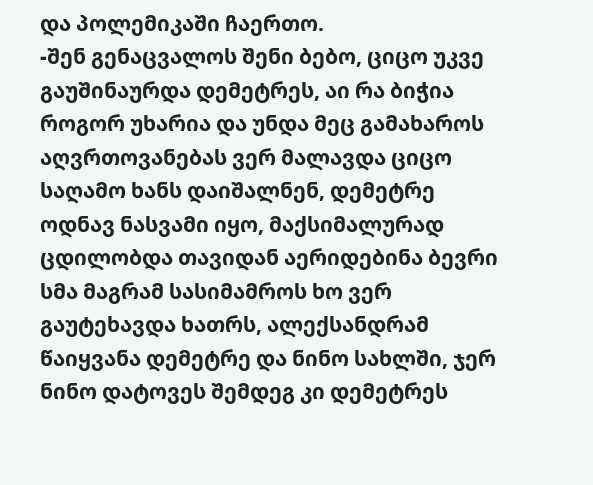და პოლემიკაში ჩაერთო.
-შენ გენაცვალოს შენი ბებო, ციცო უკვე გაუშინაურდა დემეტრეს, აი რა ბიჭია როგორ უხარია და უნდა მეც გამახაროს აღვრთოვანებას ვერ მალავდა ციცო
საღამო ხანს დაიშალნენ, დემეტრე ოდნავ ნასვამი იყო, მაქსიმალურად ცდილობდა თავიდან აერიდებინა ბევრი სმა მაგრამ სასიმამროს ხო ვერ გაუტეხავდა ხათრს, ალექსანდრამ წაიყვანა დემეტრე და ნინო სახლში, ჯერ ნინო დატოვეს შემდეგ კი დემეტრეს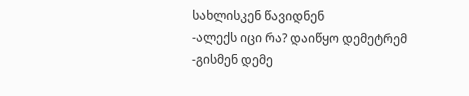სახლისკენ წავიდნენ
-ალექს იცი რა? დაიწყო დემეტრემ
-გისმენ დემე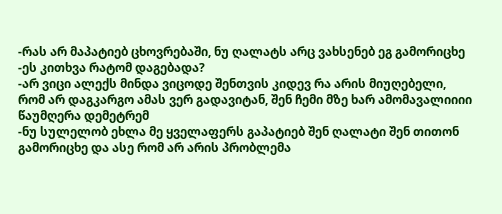-რას არ მაპატიებ ცხოვრებაში, ნუ ღალატს არც ვახსენებ ეგ გამორიცხე
-ეს კითხვა რატომ დაგებადა?
-არ ვიცი ალექს მინდა ვიცოდე შენთვის კიდევ რა არის მიუღებელი, რომ არ დაგკარგო ამას ვერ გადავიტან, შენ ჩემი მზე ხარ ამომავალიიიი წაუმღერა დემეტრემ
-ნუ სულელობ ეხლა მე ყველაფერს გაპატიებ შენ ღალატი შენ თითონ გამორიცხე და ასე რომ არ არის პრობლემა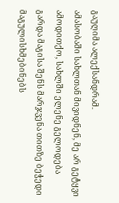გაუღიმა ალექსანდრამ.
ამასობაში სახლთან მივიდნენ, მე არ გეტყვი ამოდითქო, სახლში ელენე გელოდება გარდა მაგისა შენს მარჯვენა თითზე ბეჭედი მაგულისხმებინებს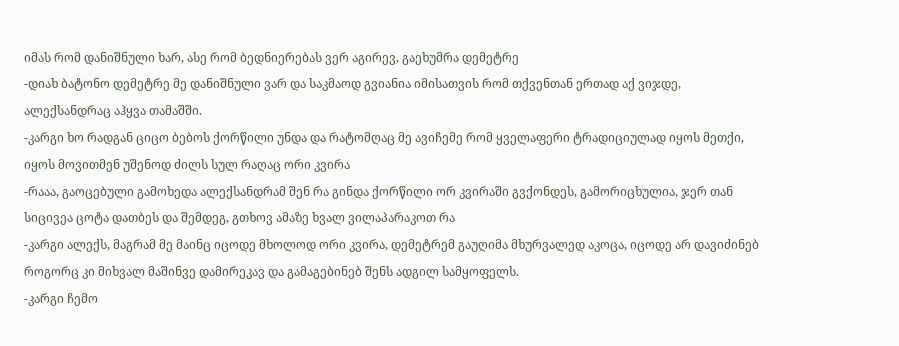იმას რომ დანიშნული ხარ, ასე რომ ბედნიერებას ვერ აგირევ, გაეხუმრა დემეტრე
-დიახ ბატონო დემეტრე მე დანიშნული ვარ და საკმაოდ გვიანია იმისათვის რომ თქვენთან ერთად აქ ვიჯდე, ალექსანდრაც აჰყვა თამაშში.
-კარგი ხო რადგან ციცო ბებოს ქორწილი უნდა და რატომღაც მე ავიჩემე რომ ყველაფერი ტრადიციულად იყოს მეთქი, იყოს მოვითმენ უშენოდ ძილს სულ რაღაც ორი კვირა
-რააა, გაოცებული გამოხედა ალექსანდრამ შენ რა გინდა ქორწილი ორ კვირაში გვქონდეს, გამორიცხულია, ჯერ თან სიცივეა ცოტა დათბეს და შემდეგ, გთხოვ ამაზე ხვალ ვილაპარაკოთ რა
-კარგი ალექს, მაგრამ მე მაინც იცოდე მხოლოდ ორი კვირა, დემეტრემ გაუღიმა მხურვალედ აკოცა, იცოდე არ დავიძინებ როგორც კი მიხვალ მაშინვე დამირეკავ და გამაგებინებ შენს ადგილ სამყოფელს.
-კარგი ჩემო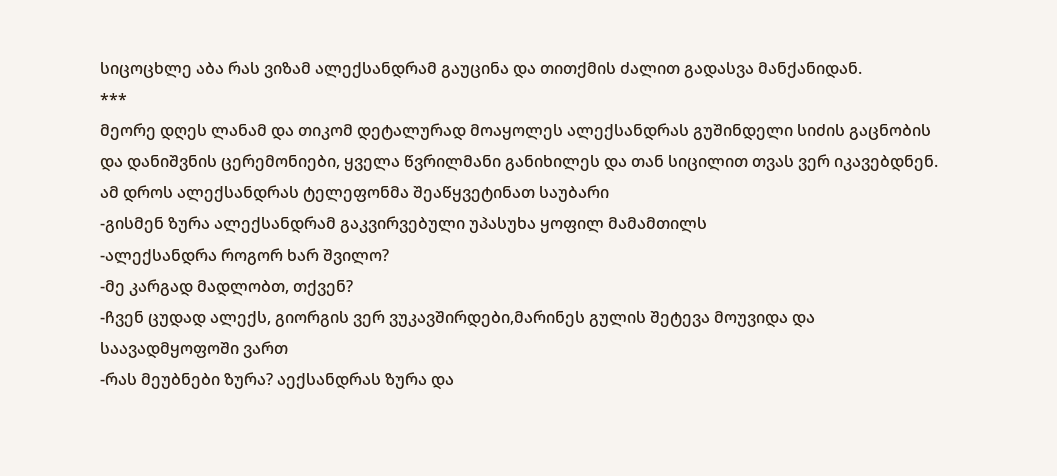სიცოცხლე აბა რას ვიზამ ალექსანდრამ გაუცინა და თითქმის ძალით გადასვა მანქანიდან.
***
მეორე დღეს ლანამ და თიკომ დეტალურად მოაყოლეს ალექსანდრას გუშინდელი სიძის გაცნობის და დანიშვნის ცერემონიები, ყველა წვრილმანი განიხილეს და თან სიცილით თვას ვერ იკავებდნენ. ამ დროს ალექსანდრას ტელეფონმა შეაწყვეტინათ საუბარი
-გისმენ ზურა ალექსანდრამ გაკვირვებული უპასუხა ყოფილ მამამთილს
-ალექსანდრა როგორ ხარ შვილო?
-მე კარგად მადლობთ, თქვენ?
-ჩვენ ცუდად ალექს, გიორგის ვერ ვუკავშირდები,მარინეს გულის შეტევა მოუვიდა და საავადმყოფოში ვართ
-რას მეუბნები ზურა? აექსანდრას ზურა და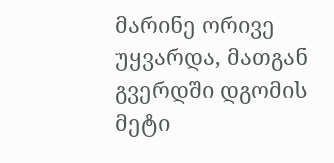მარინე ორივე უყვარდა, მათგან გვერდში დგომის მეტი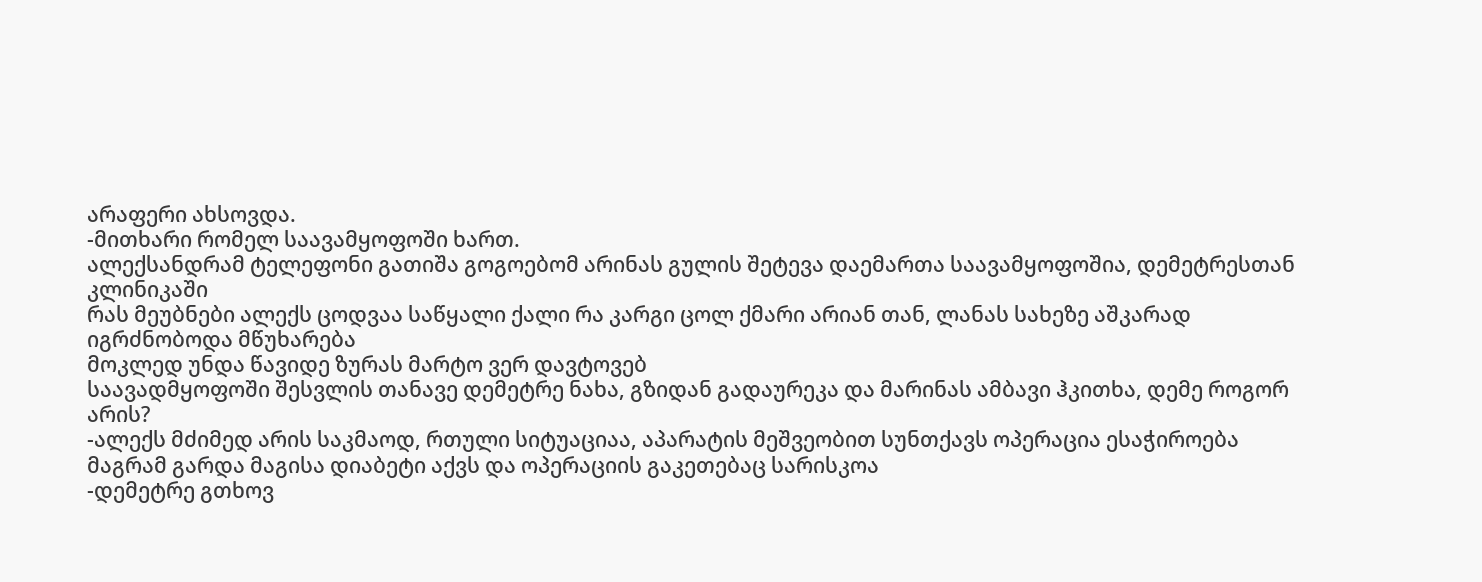არაფერი ახსოვდა.
-მითხარი რომელ საავამყოფოში ხართ.
ალექსანდრამ ტელეფონი გათიშა გოგოებომ არინას გულის შეტევა დაემართა საავამყოფოშია, დემეტრესთან კლინიკაში
რას მეუბნები ალექს ცოდვაა საწყალი ქალი რა კარგი ცოლ ქმარი არიან თან, ლანას სახეზე აშკარად იგრძნობოდა მწუხარება
მოკლედ უნდა წავიდე ზურას მარტო ვერ დავტოვებ
საავადმყოფოში შესვლის თანავე დემეტრე ნახა, გზიდან გადაურეკა და მარინას ამბავი ჰკითხა, დემე როგორ არის?
-ალექს მძიმედ არის საკმაოდ, რთული სიტუაციაა, აპარატის მეშვეობით სუნთქავს ოპერაცია ესაჭიროება მაგრამ გარდა მაგისა დიაბეტი აქვს და ოპერაციის გაკეთებაც სარისკოა
-დემეტრე გთხოვ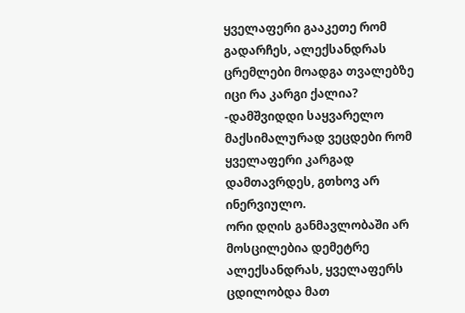ყველაფერი გააკეთე რომ გადარჩეს, ალექსანდრას ცრემლები მოადგა თვალებზე იცი რა კარგი ქალია?
-დამშვიდდი საყვარელო მაქსიმალურად ვეცდები რომ ყველაფერი კარგად დამთავრდეს, გთხოვ არ ინერვიულო.
ორი დღის განმავლობაში არ მოსცილებია დემეტრე ალექსანდრას, ყველაფერს ცდილობდა მათ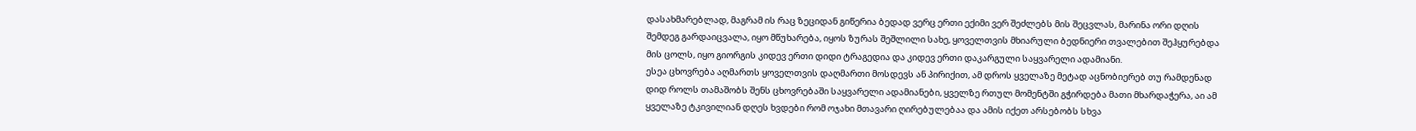დასახმარებლად, მაგრამ ის რაც ზეციდან გიწერია ბედად ვერც ერთი ექიმი ვერ შეძლებს მის შეცვლას, მარინა ორი დღის შემდეგ გარდაიცვალა, იყო მწუხარება, იყოს ზურას შეშლილი სახე, ყოველთვის მხიარული ბედნიერი თვალებით შეჰყურებდა მის ცოლს, იყო გიორგის კიდევ ერთი დიდი ტრაგედია და კიდევ ერთი დაკარგული საყვარელი ადამიანი.
ესეა ცხოვრება აღმართს ყოველთვის დაღმართი მოსდევს ან პირიქით, ამ დროს ყველაზე მეტად აცნობიერებ თუ რამდენად დიდ როლს თამაშობს შენს ცხოვრებაში საყვარელი ადამიანები, ყველზე რთულ მომენტში გჭირდება მათი მხარდაჭერა, აი ამ ყველაზე ტკივილიან დღეს ხვდები რომ ოჯახი მთავარი ღირებულებაა და ამის იქეთ არსებობს სხვა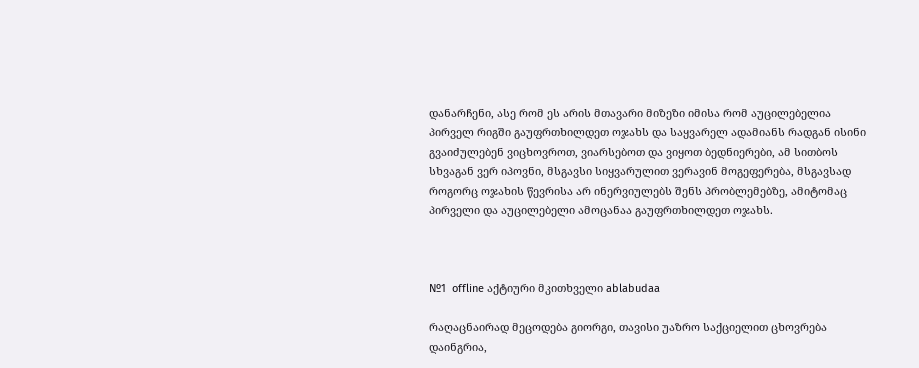დანარჩენი, ასე რომ ეს არის მთავარი მიზეზი იმისა რომ აუცილებელია პირველ რიგში გაუფრთხილდეთ ოჯახს და საყვარელ ადამიანს რადგან ისინი გვაიძულებენ ვიცხოვროთ, ვიარსებოთ და ვიყოთ ბედნიერები, ამ სითბოს სხვაგან ვერ იპოვნი, მსგავსი სიყვარულით ვერავინ მოგეფერება, მსგავსად როგორც ოჯახის წევრისა არ ინერვიულებს შენს პრობლემებზე, ამიტომაც პირველი და აუცილებელი ამოცანაა გაუფრთხილდეთ ოჯახს.



№1  offline აქტიური მკითხველი ablabudaa

რაღაცნაირად მეცოდება გიორგი, თავისი უაზრო საქციელით ცხოვრება დაინგრია,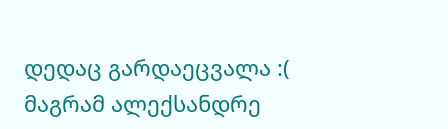დედაც გარდაეცვალა :( მაგრამ ალექსანდრე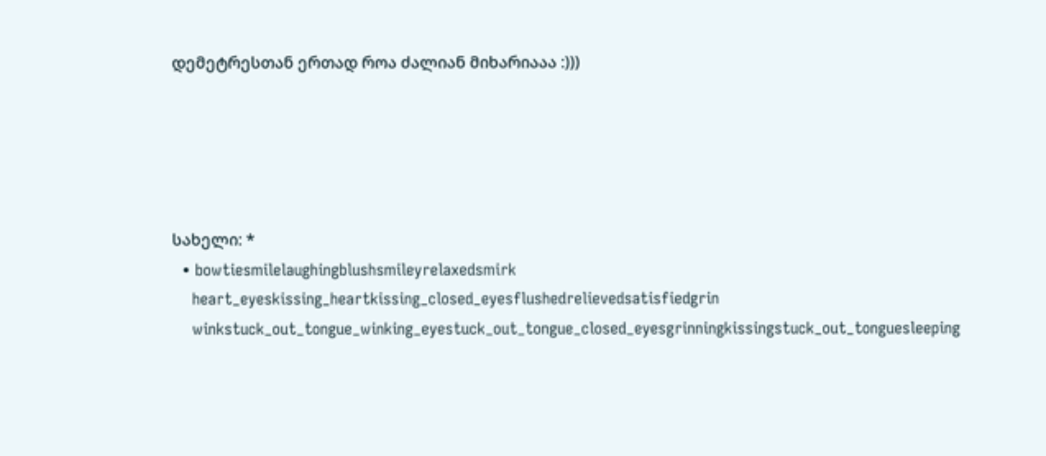დემეტრესთან ერთად როა ძალიან მიხარიააა :)))





სახელი: *
  • bowtiesmilelaughingblushsmileyrelaxedsmirk
    heart_eyeskissing_heartkissing_closed_eyesflushedrelievedsatisfiedgrin
    winkstuck_out_tongue_winking_eyestuck_out_tongue_closed_eyesgrinningkissingstuck_out_tonguesleeping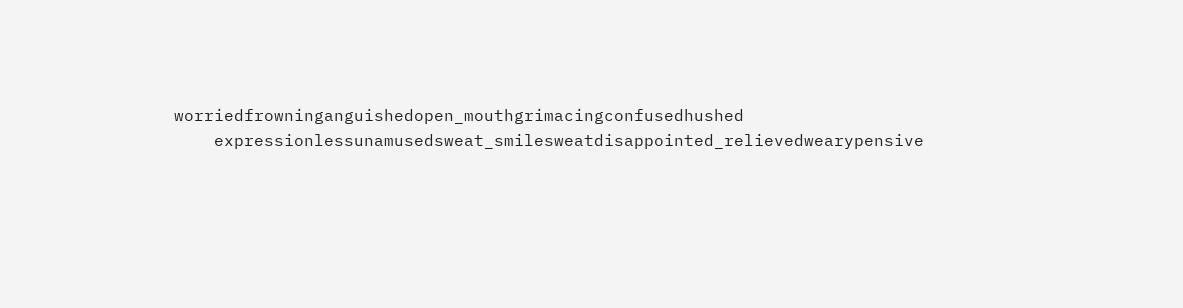worriedfrowninganguishedopen_mouthgrimacingconfusedhushed
    expressionlessunamusedsweat_smilesweatdisappointed_relievedwearypensive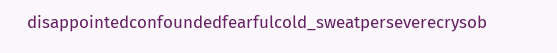disappointedconfoundedfearfulcold_sweatperseverecrysob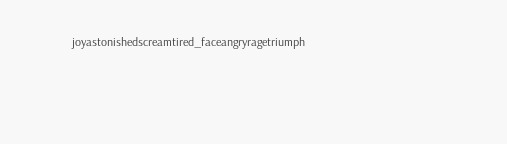joyastonishedscreamtired_faceangryragetriumph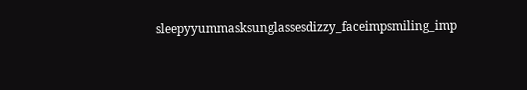sleepyyummasksunglassesdizzy_faceimpsmiling_imp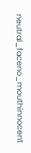neutral_faceno_mouthinnocent